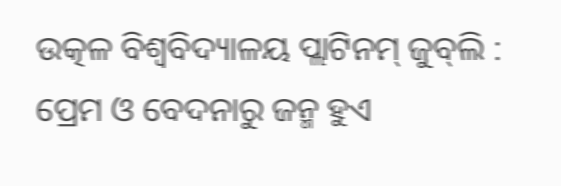ଉତ୍କଳ ବିଶ୍ବବିଦ୍ୟାଳୟ ପ୍ଲାଟିନମ୍‌ ଜୁବ୍‌ଲି : ପ୍ରେମ ଓ ବେଦନାରୁ ଜନ୍ମ ହୁଏ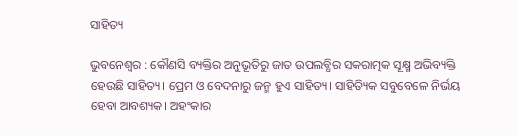ସାହିତ୍ୟ

ଭୁବନେଶ୍ବର : କୌଣସି ବ୍ୟକ୍ତିର ଅନୁଭୂତିରୁ ଜାତ ଉପଲବ୍ଧିର ସକରାତ୍ମକ ସୂକ୍ଷ୍ମ ଅଭିବ୍ୟକ୍ତି ହେଉଛି ସାହିତ୍ୟ। ପ୍ରେମ ଓ ବେଦନାରୁ ଜନ୍ମ ହୁଏ ସାହିତ୍ୟ। ସାହିତ୍ୟିକ ସବୁବେଳେ ନିର୍ଭୟ ହେବା ଆବଶ୍ୟକ। ଅହଂକାର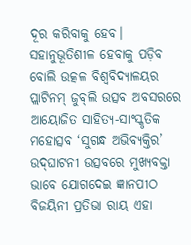ଦୂର କରିବାକୁ ହେବ। ସହାନୁଭୂତିଶୀଳ ହେବାକୁ ପଡ଼ିବ ବୋଲି ଉତ୍କଳ ବିଶ୍ବବିଦ୍ୟାଳୟର ପ୍ଲାଟିନମ୍‌ ଜୁବ୍‌ଲି ଉତ୍ସବ ଅବସରରେ ଆୟୋଜିତ ସାହିତ୍ୟ-ସାଂସ୍କୃତିକ ମହୋତ୍ସବ ‘ସୁଗନ୍ଧ ଅଭିବ୍ୟକ୍ତିର’ ଉଦ୍‌ଘାଟନୀ ଉତ୍ସବରେ ମୁଖ୍ୟବକ୍ତା ଭାବେ ଯୋଗଦେଇ ଜ୍ଞାନପୀଠ ବିଜୟିନୀ ପ୍ରତିଭା ରାୟ ଏହା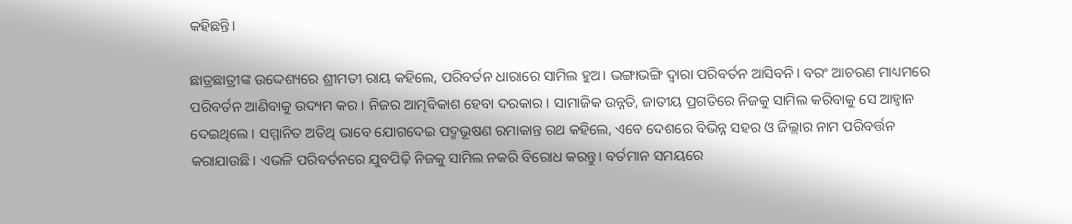କହିଛନ୍ତି।

ଛାତ୍ରଛାତ୍ରୀଙ୍କ ଉଦ୍ଦେଶ୍ୟରେ ଶ୍ରୀମତୀ ରାୟ କହିଲେ, ପରିବର୍ତନ ଧାରାରେ ସାମିଲ ହୁଅ। ଭଙ୍ଗାଭଙ୍ଗି ଦ୍ବାରା ପରିବର୍ତନ ଆସିବନି। ବରଂ ଆଚରଣ ମାଧ୍ୟମରେ ପରିବର୍ତନ ଆଣିବାକୁ ଉଦ୍ୟମ କର। ନିଜର ଆତ୍ମବିକାଶ ହେବା ଦରକାର। ସାମାଜିକ ଉନ୍ନତି, ଜାତୀୟ ପ୍ରଗତିରେ ନିଜକୁ ସାମିଲ କରିବାକୁ ସେ ଆହ୍ବାନ ଦେଇଥିଲେ। ସମ୍ମାନିତ ଅତିଥି ଭାବେ ଯୋଗଦେଇ ପଦ୍ମଭୂଷଣ ରମାକାନ୍ତ ରଥ କହିଲେ, ଏବେ ଦେଶରେ ବିଭିନ୍ନ ସହର ଓ ଜିଲ୍ଲାର ନାମ ପରିବର୍ତ୍ତନ କରାଯାଉଛି। ଏଭଳି ପରିବର୍ତନରେ ଯୁବପିଢ଼ି ନିଜକୁ ସାମିଲ ନକରି ବିରୋଧ କରନ୍ତୁ। ବର୍ତମାନ ସମୟରେ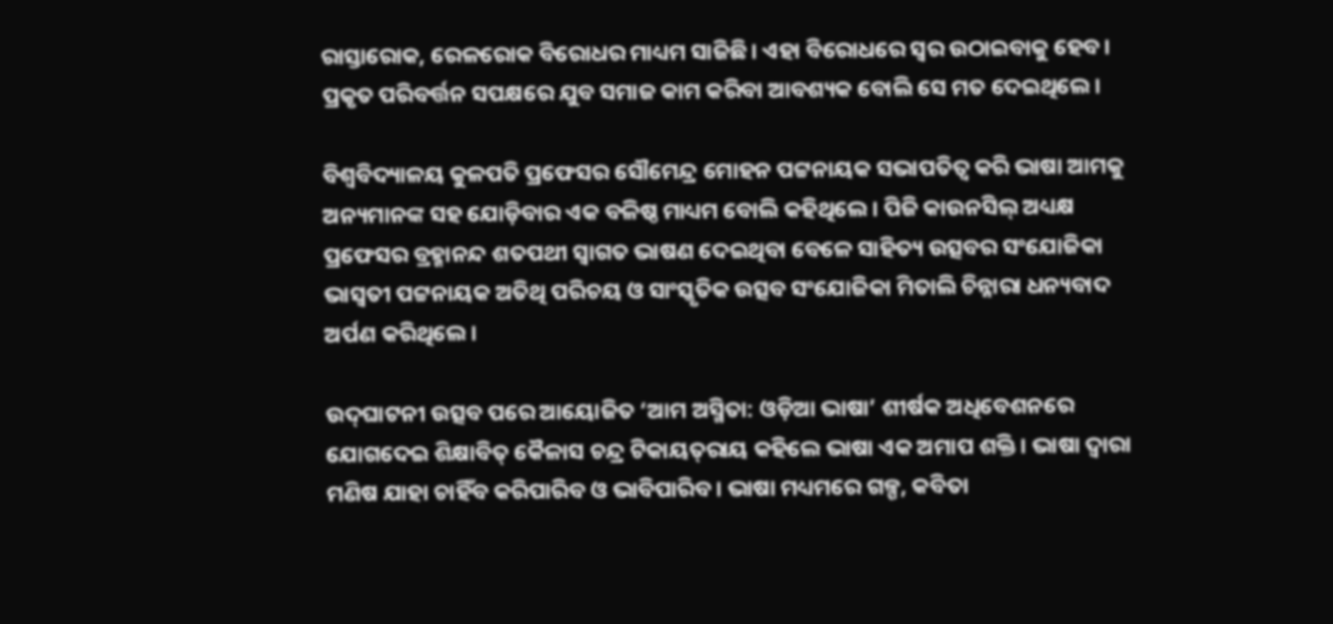ରାସ୍ତାରୋକ, ରେଳରୋକ ବିରୋଧର ମାଧ୍ୟମ ସାଜିଛି। ଏହା ବିରୋଧରେ ସ୍ବର ଉଠାଇବାକୁ ହେବ। ପ୍ରକୃତ ପରିବର୍ତ୍ତନ ସପକ୍ଷରେ ଯୁବ ସମାଜ କାମ କରିବା ଆବଶ୍ୟକ ବୋଲି ସେ ମତ ଦେଇଥିଲେ।

ବିଶ୍ବବିଦ୍ୟାଳୟ କୁଳପତି ପ୍ରଫେସର ସୌମେନ୍ଦ୍ର ମୋହନ ପଟ୍ଟନାୟକ ସଭାପତିତ୍ବ କରି ଭାଷା ଆମକୁ ଅନ୍ୟମାନଙ୍କ ସହ ଯୋଡ଼ିବାର ଏକ ବଳିଷ୍ଠ ମାଧ୍ୟମ ବୋଲି କହିଥିଲେ। ପିଜି କାଉନସିଲ୍‌ ଅଧ୍ୟକ୍ଷ ପ୍ରଫେସର ବ୍ରହ୍ମାନନ୍ଦ ଶତପଥୀ ସ୍ବାଗତ ଭାଷଣ ଦେଇଥିବା ବେଳେ ସାହିତ୍ୟ ଉତ୍ସବର ସଂଯୋଜିକା ଭାସ୍ବତୀ ପଟ୍ଟନାୟକ ଅତିଥି ପରିଚୟ ଓ ସାଂସ୍କୃତିକ ଉତ୍ସବ ସଂଯୋଜିକା ମିତାଲି ଚିନ୍ନାରା ଧନ୍ୟବାଦ ଅର୍ପଣ କରିଥିଲେ।

ଉଦ୍‌ଘାଟନୀ ଉତ୍ସବ ପରେ ଆୟୋଜିତ ‘ଆମ ଅସ୍ମିତା: ଓଡ଼ିଆ ଭାଷା’ ଶୀର୍ଷକ ଅଧିବେଶନରେ ଯୋଗଦେଇ ଶିକ୍ଷାବିତ୍‌ କୈଳାସ ଚନ୍ଦ୍ର ଟିକାୟତ୍‌ରାୟ କହିଲେ ଭାଷା ଏକ ଅମାପ ଶକ୍ତି। ଭାଷା ଦ୍ବାରା ମଣିଷ ଯାହା ଚାହିଁବ କରିପାରିବ ଓ ଭାବିପାରିବ। ଭାଷା ମଧ୍ୟମରେ ଗଳ୍ପ, କବିତା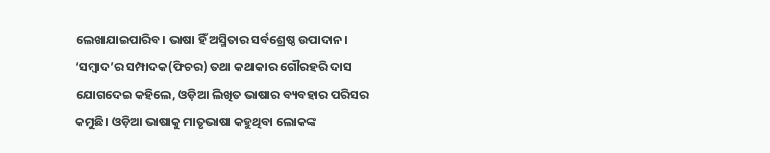ଲେଖାଯାଇପାରିବ। ଭାଷା ହିଁ ଅସ୍ମିତାର ସର୍ବଶ୍ରେଷ୍ଠ ଉପାଦାନ। ‘ସମ୍ବାଦ’ର ସମ୍ପାଦକ(ଫିଚର) ତଥା କଥାକାର ଗୌରହରି ଦାସ ଯୋଗଦେଇ କହିଲେ, ଓଡ଼ିଆ ଲିଖିତ ଭାଷାର ବ୍ୟବହାର ପରିସର କମୁଛି। ଓଡ଼ିଆ ଭାଷାକୁ ମାତୃଭାଷା କହୁଥିବା ଲୋକଙ୍କ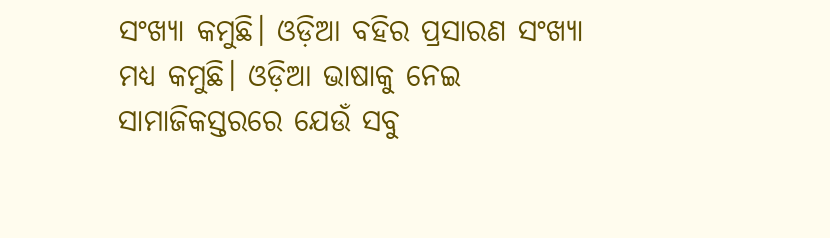ସଂଖ୍ୟା କମୁଛି। ଓଡ଼ିଆ ବହିର ପ୍ରସାରଣ ସଂଖ୍ୟା ମଧ୍ୟ କମୁଛି। ଓଡ଼ିଆ ଭାଷାକୁ ନେଇ ସାମାଜିକସ୍ତରରେ ଯେଉଁ ସବୁ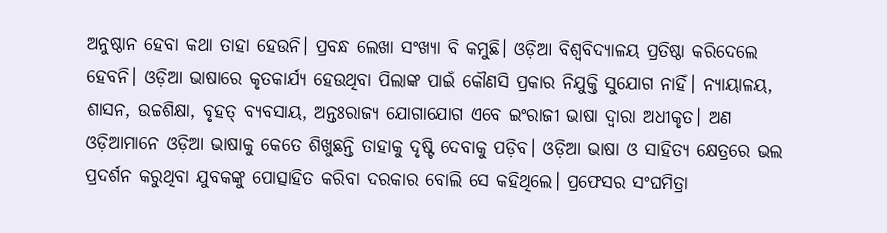ଅନୁଷ୍ଠାନ ହେବା କଥା ତାହା ହେଉନି। ପ୍ରବନ୍ଧ ଲେଖା ସଂଖ୍ୟା ବି କମୁଛି। ଓଡ଼ିଆ ବିଶ୍ବବିଦ୍ୟାଳୟ ପ୍ରତିଷ୍ଠା କରିଦେଲେ ହେବନି। ଓଡ଼ିଆ ଭାଷାରେ କୃତକାର୍ଯ୍ୟ ହେଉଥିବା ପିଲାଙ୍କ ପାଇଁ କୌଣସି ପ୍ରକାର ନିଯୁକ୍ତି ସୁଯୋଗ ନାହିଁ। ନ୍ୟାୟାଳୟ, ଶାସନ, ଉଚ୍ଚଶିକ୍ଷା, ବୃହତ୍‌ ବ୍ୟବସାୟ, ଅନ୍ତଃରାଜ୍ୟ ଯୋଗାଯୋଗ ଏବେ ଇଂରାଜୀ ଭାଷା ଦ୍ବାରା ଅଧୀକୃତ। ଅଣ ଓଡ଼ିଆମାନେ ଓଡ଼ିଆ ଭାଷାକୁ କେତେ ଶିଖୁଛନ୍ତି ତାହାକୁ ଦୃଷ୍ଟି ଦେବାକୁ ପଡ଼ିବ। ଓଡ଼ିଆ ଭାଷା ଓ ସାହିତ୍ୟ କ୍ଷେତ୍ରରେ ଭଲ ପ୍ରଦର୍ଶନ କରୁଥିବା ଯୁବକଙ୍କୁ ପୋତ୍ସାହିତ କରିବା ଦରକାର ବୋଲି ସେ କହିଥିଲେ। ପ୍ରଫେସର ସଂଘମିତ୍ରା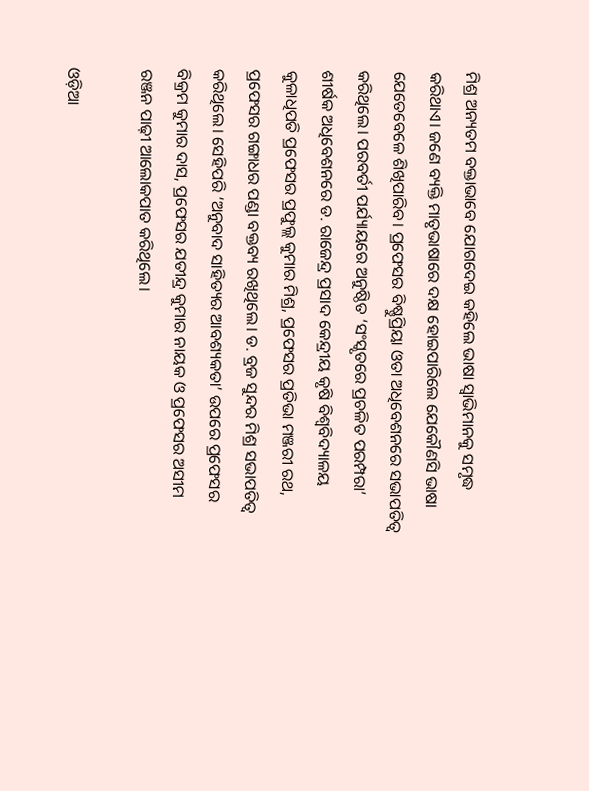ମିଶ୍ର ଅନ୍ୟତମ ବକ୍ତାଭାବେ ଯୋଗଦେଇ କହିଲେ ଭାଷା ସ୍ବାଭିମାନକୁ ସମୃଦ୍ଧ କରିଥାଏ। ଜଣେ ବ୍ୟକ୍ତି ମାତୃଭାଷାରେ ଦକ୍ଷ ହୋଇପାରିଲେ ଯେକୌଣସି ଭାଷା ଯେ‌ତେବେଳେ ଶିଖିପାରିବ। ପ୍ରଫେସର ବିଷ୍ଣୁପ୍ରିୟା ଓତା ଅଧିବେଶନରେ ସଭାପତିତ୍ବ କରିଥିଲେ। ପରବର୍ତୀ ପର୍ଯ୍ୟାୟରେ ଅନୁଷ୍ଠିତ ‘ସଂସ୍କୃତରେ ପ୍ରଚଳିତ ପରମ୍ପରା’ ଶୀର୍ଷକ ଅଧିବେଶନରେ ଡ. ରାଜେନ୍ଦ୍ର ପ୍ରସାଦ କେନ୍ଦ୍ରୀୟ କୃଷି ବିଶ୍ବବିଦ୍ୟାଳୟ କୁଳାଧିପତି ପ୍ରଫେସର ପ୍ରଫୁଲ୍ଲ କୁମାର ମିଶ୍ର, ପ୍ରଫେସର ପ୍ରତିଭା ମଞ୍ଜରୀ ରଥ, ପ୍ରଫେସର ଗଙ୍ଗାଧର ପଣ୍ଡା ବକ୍ତବ୍ୟ ରଖିଥିଲେ। ଡ. ବ୍ରଜ ସୁନ୍ଦର ମିଶ୍ର ସଭାପତିତ୍ବ କରିଥିଲେ। ସେହିପରି ‘ଅନୁବାଦ ସାହିତ୍ୟର ଆବଶ୍ୟକତା’ ଉପରେ ପ୍ରଫେସର ବିକ୍ରମ କୁମାର ଦାସ, ପ୍ରଫେସର ଯତୀନ୍ଦ୍ର କୁମାର ନାୟକ ଓ ପ୍ରଫେସର ଅସୀମ ରଞ୍ଜନ ପାଢ଼ୀ ଆଲୋକପାତ କରିଥିଲେ।

ଓଡ଼ିଆ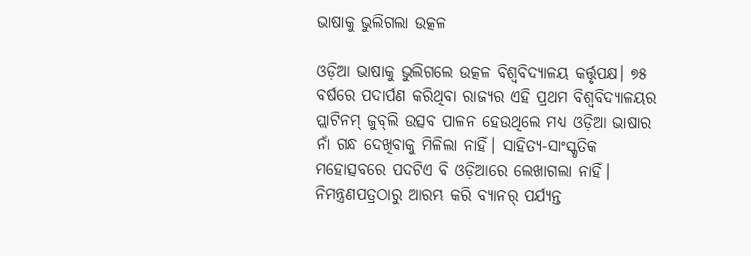ଭାଷାକୁ ଭୁଲିଗଲା ଉତ୍କଳ

ଓଡ଼ିଆ ଭାଷାକୁ ଭୁଲିଗଲେ ଉତ୍କଳ ବିଶ୍ବବିଦ୍ୟାଳୟ କର୍ତ୍ତୃପକ୍ଷ। ୭୫ ବର୍ଷରେ ପଦାର୍ପଣ କରିଥିବା ରାଜ୍ୟର ଏହି ପ୍ରଥମ ବିଶ୍ବବିଦ୍ୟାଳୟର ପ୍ଲାଟିନମ୍‌ ଜୁବ୍‌ଲି ଉତ୍ସବ ପାଳନ ହେଉଥିଲେ ମଧ୍ୟ ଓଡ଼ିଆ ଭାଷାର ନାଁ ଗନ୍ଧ ଦେଖିବାକୁ ମିଳିଲା ନାହିଁ। ସାହିତ୍ୟ-ସାଂସ୍କୃତିକ ମହୋତ୍ସବରେ ପଦଟିଏ ବି ଓଡ଼ିଆରେ ଲେଖାଗଲା ନାହିଁ। ନିମନ୍ତ୍ରଣପତ୍ରଠାରୁ ଆରମ୍ଭ କରି ବ୍ୟାନର୍‌ ପର୍ଯ୍ୟନ୍ତ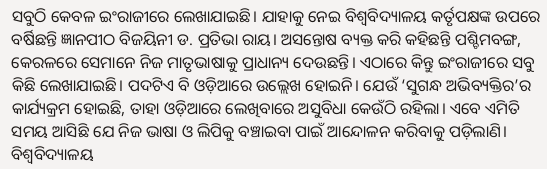ସବୁଠି କେବଳ ଇଂରାଜୀରେ ଲେଖାଯାଇଛି। ଯାହାକୁ ନେଇ ବିଶ୍ବବିଦ୍ୟାଳୟ କର୍ତୃପକ୍ଷଙ୍କ ଉପରେ ବର୍ଷିଛନ୍ତି ଜ୍ଞାନପୀଠ ବିଜୟିନୀ ଡ. ପ୍ରତିଭା ରାୟ। ଅସନ୍ତୋଷ ବ୍ୟକ୍ତ କରି କହିଛନ୍ତି ପଶ୍ଚିମବଙ୍ଗ, କେରଳରେ ସେମାନେ ନିଜ ମାତୃଭାଷାକୁ ପ୍ରାଧାନ୍ୟ ଦେଉଛନ୍ତି। ଏଠାରେ କିନ୍ତୁ ଇଂରାଜୀରେ ‌ସବୁ କିଛି ଲେଖାଯାଇଛି। ପଦଟିଏ ବି ଓଡ଼ିଆରେ ଉଲ୍ଲେଖ ହୋଇନି। ଯେଉଁ ‘ସୁଗନ୍ଧ ଅଭିବ୍ୟକ୍ତିର’ର କାର୍ଯ୍ୟକ୍ରମ ହୋଇଛି, ତାହା ଓଡ଼ିଆରେ ଲେଖିବାରେ ଅସୁବିଧା କେଉଁଠି ରହିଲା। ଏବେ ଏମିତି ସମୟ ଆସିଛି ଯେ ନିଜ ଭାଷା ଓ ଲିପିକୁ ବଞ୍ଚାଇବା ପାଇଁ ଆନ୍ଦୋଳନ କରିବାକୁ ପଡ଼ିଲାଣି। ବିଶ୍ବବିଦ୍ୟାଳୟ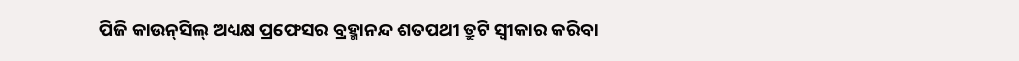ପିଜି କାଉନ୍‌ସିଲ୍‌ ଅଧ୍ୟକ୍ଷ ପ୍ରଫେସର ବ୍ରହ୍ମାନନ୍ଦ ଶତପଥୀ ତ୍ରୁଟି ସ୍ବୀକାର କରିବା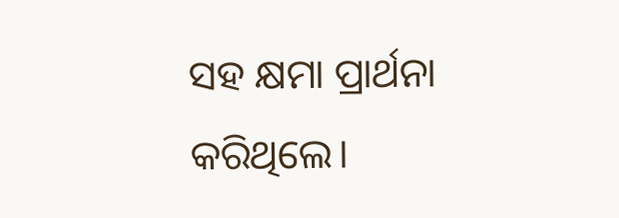ସହ କ୍ଷମା ପ୍ରାର୍ଥନା କରିଥିଲେ।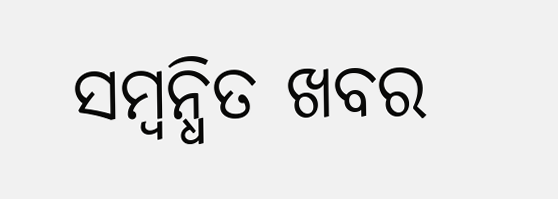ସମ୍ବନ୍ଧିତ ଖବର